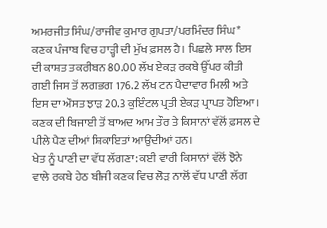ਅਮਰਜੀਤ ਸਿੰਘ/ਰਾਜੀਵ ਕੁਮਾਰ ਗੁਪਤਾ/ਪਰਮਿੰਦਰ ਸਿੰਘ*
ਕਣਕ ਪੰਜਾਬ ਵਿਚ ਹਾੜ੍ਹੀ ਦੀ ਮੁੱਖ ਫ਼ਸਲ ਹੈ। ਪਿਛਲੇ ਸਾਲ ਇਸ ਦੀ ਕਾਸ਼ਤ ਤਕਰੀਬਨ 80.00 ਲੱਖ ਏਕੜ ਰਕਬੇ ਉੱਪਰ ਕੀਤੀ ਗਈ ਜਿਸ ਤੋਂ ਲਗਭਗ 176.2 ਲੱਖ ਟਨ ਪੈਦਾਵਾਰ ਮਿਲੀ ਅਤੇ ਇਸ ਦਾ ਔਸਤ ਝਾੜ 20.3 ਕੁਇੰਟਲ ਪ੍ਰਤੀ ਏਕੜ ਪ੍ਰਾਪਤ ਹੋਇਆ। ਕਣਕ ਦੀ ਬਿਜਾਈ ਤੋਂ ਬਾਅਦ ਆਮ ਤੌਰ ਤੇ ਕਿਸਾਨਾਂ ਵੱਲੋਂ ਫ਼ਸਲ ਦੇ ਪੀਲੇ ਪੈਣ ਦੀਆਂ ਸ਼ਿਕਾਇਤਾਂ ਆਉਂਦੀਆਂ ਹਨ।
ਖੇਤ ਨੂੰ ਪਾਣੀ ਦਾ ਵੱਧ ਲੱਗਣਾ: ਕਈ ਵਾਰੀ ਕਿਸਾਨਾਂ ਵੱਲੋਂ ਝੋਨੇ ਵਾਲੇ ਰਕਬੇ ਹੇਠ ਬੀਜੀ ਕਣਕ ਵਿਚ ਲੋੜ ਨਾਲੋਂ ਵੱਧ ਪਾਣੀ ਲੱਗ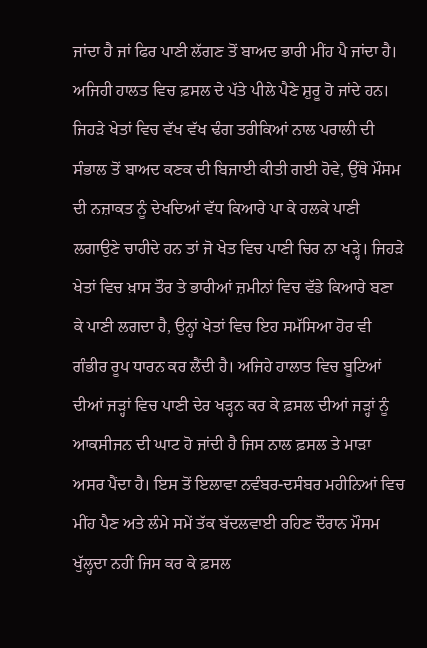ਜਾਂਦਾ ਹੈ ਜਾਂ ਫਿਰ ਪਾਣੀ ਲੱਗਣ ਤੋਂ ਬਾਅਦ ਭਾਰੀ ਮੀਂਹ ਪੈ ਜਾਂਦਾ ਹੈ। ਅਜਿਹੀ ਹਾਲਤ ਵਿਚ ਫ਼ਸਲ ਦੇ ਪੱਤੇ ਪੀਲੇ ਪੈਣੇ ਸ਼ੁਰੂ ਹੋ ਜਾਂਦੇ ਹਨ। ਜਿਹੜੇ ਖੇਤਾਂ ਵਿਚ ਵੱਖ ਵੱਖ ਢੰਗ ਤਰੀਕਿਆਂ ਨਾਲ ਪਰਾਲੀ ਦੀ ਸੰਭਾਲ ਤੋਂ ਬਾਅਦ ਕਣਕ ਦੀ ਬਿਜਾਈ ਕੀਤੀ ਗਈ ਹੋਵੇ, ਉੱਥੇ ਮੌਸਮ ਦੀ ਨਜ਼ਾਕਤ ਨੂੰ ਦੇਖਦਿਆਂ ਵੱਧ ਕਿਆਰੇ ਪਾ ਕੇ ਹਲਕੇ ਪਾਣੀ ਲਗਾਉਣੇ ਚਾਹੀਦੇ ਹਨ ਤਾਂ ਜੋ ਖੇਤ ਵਿਚ ਪਾਣੀ ਚਿਰ ਨਾ ਖੜ੍ਹੇ। ਜਿਹੜੇ ਖੇਤਾਂ ਵਿਚ ਖ਼ਾਸ ਤੌਰ ਤੇ ਭਾਰੀਆਂ ਜ਼ਮੀਨਾਂ ਵਿਚ ਵੱਡੇ ਕਿਆਰੇ ਬਣਾ ਕੇ ਪਾਣੀ ਲਗਦਾ ਹੈ, ਉਨ੍ਹਾਂ ਖੇਤਾਂ ਵਿਚ ਇਹ ਸਮੱਸਿਆ ਹੋਰ ਵੀ ਗੰਭੀਰ ਰੂਪ ਧਾਰਨ ਕਰ ਲੈਂਦੀ ਹੈ। ਅਜਿਹੇ ਹਾਲਾਤ ਵਿਚ ਬੂਟਿਆਂ ਦੀਆਂ ਜੜ੍ਹਾਂ ਵਿਚ ਪਾਣੀ ਦੇਰ ਖੜ੍ਹਨ ਕਰ ਕੇ ਫ਼ਸਲ ਦੀਆਂ ਜੜ੍ਹਾਂ ਨੂੰ ਆਕਸੀਜਨ ਦੀ ਘਾਟ ਹੋ ਜਾਂਦੀ ਹੈ ਜਿਸ ਨਾਲ ਫ਼ਸਲ ਤੇ ਮਾੜਾ ਅਸਰ ਪੈਂਦਾ ਹੈ। ਇਸ ਤੋਂ ਇਲਾਵਾ ਨਵੰਬਰ-ਦਸੰਬਰ ਮਹੀਨਿਆਂ ਵਿਚ ਮੀਂਹ ਪੈਣ ਅਤੇ ਲੰਮੇ ਸਮੇਂ ਤੱਕ ਬੱਦਲਵਾਈ ਰਹਿਣ ਦੌਰਾਨ ਮੌਸਮ ਖੁੱਲ੍ਹਦਾ ਨਹੀਂ ਜਿਸ ਕਰ ਕੇ ਫ਼ਸਲ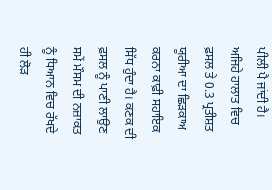ਪੀਲੀ ਪੈ ਜਾਂਦੀ ਹੈ। ਅਜਿਹੇ ਹਾਲਾਤ ਵਿਚ ਫ਼ਸਲ ਤੇ 0.3 ਪ੍ਰਤੀਸ਼ਤ ਯੂਰੀਆ ਦਾ ਛਿੜਕਾਅ ਕਰਨਾ ਕਾਫ਼ੀ ਸਹਾਇਕ ਸਿੱਧ ਹੁੰਦਾ ਹੈ। ਕਣਕ ਦੀ ਫ਼ਸਲ ਨੂੰ ਪਾਣੀ ਲਾਉਣ ਸਮੇਂ ਮੌਸਮ ਦੀ ਨਜ਼ਾਕਤ ਨੂੰ ਧਿਆਨ ਵਿਚ ਰੱਖਦੇ ਹੀ ਲੋੜ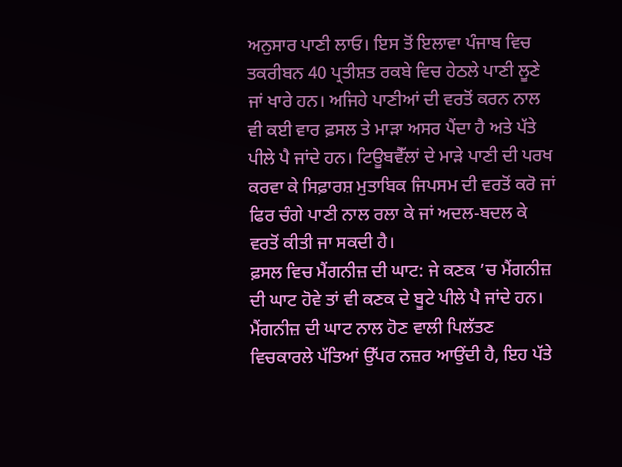ਅਨੁਸਾਰ ਪਾਣੀ ਲਾਓ। ਇਸ ਤੋਂ ਇਲਾਵਾ ਪੰਜਾਬ ਵਿਚ ਤਕਰੀਬਨ 40 ਪ੍ਰਤੀਸ਼ਤ ਰਕਬੇ ਵਿਚ ਹੇਠਲੇ ਪਾਣੀ ਲੂਣੇ ਜਾਂ ਖਾਰੇ ਹਨ। ਅਜਿਹੇ ਪਾਣੀਆਂ ਦੀ ਵਰਤੋਂ ਕਰਨ ਨਾਲ ਵੀ ਕਈ ਵਾਰ ਫ਼ਸਲ ਤੇ ਮਾੜਾ ਅਸਰ ਪੈਂਦਾ ਹੈ ਅਤੇ ਪੱਤੇ ਪੀਲੇ ਪੈ ਜਾਂਦੇ ਹਨ। ਟਿਊਬਵੈੱਲਾਂ ਦੇ ਮਾੜੇ ਪਾਣੀ ਦੀ ਪਰਖ ਕਰਵਾ ਕੇ ਸਿਫ਼ਾਰਸ਼ ਮੁਤਾਬਿਕ ਜਿਪਸਮ ਦੀ ਵਰਤੋਂ ਕਰੋ ਜਾਂ ਫਿਰ ਚੰਗੇ ਪਾਣੀ ਨਾਲ ਰਲਾ ਕੇ ਜਾਂ ਅਦਲ-ਬਦਲ ਕੇ ਵਰਤੋਂ ਕੀਤੀ ਜਾ ਸਕਦੀ ਹੈ।
ਫ਼ਸਲ ਵਿਚ ਮੈਂਗਨੀਜ਼ ਦੀ ਘਾਟ: ਜੇ ਕਣਕ ’ਚ ਮੈਂਗਨੀਜ਼ ਦੀ ਘਾਟ ਹੋਵੇ ਤਾਂ ਵੀ ਕਣਕ ਦੇ ਬੂਟੇ ਪੀਲੇ ਪੈ ਜਾਂਦੇ ਹਨ। ਮੈਂਗਨੀਜ਼ ਦੀ ਘਾਟ ਨਾਲ ਹੋਣ ਵਾਲੀ ਪਿਲੱਤਣ ਵਿਚਕਾਰਲੇ ਪੱਤਿਆਂ ਉੱਪਰ ਨਜ਼ਰ ਆਉਂਦੀ ਹੈ, ਇਹ ਪੱਤੇ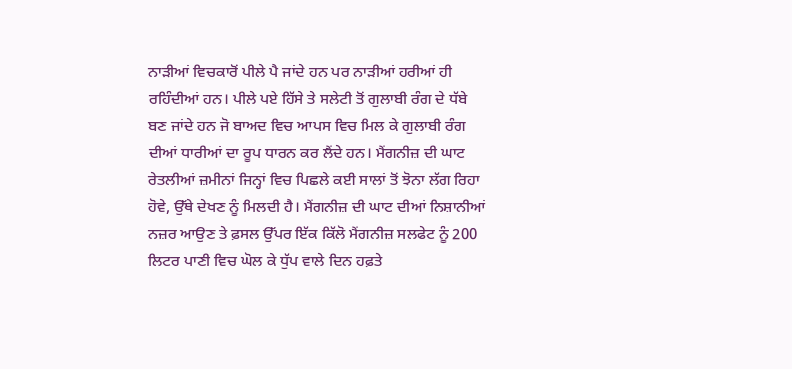ਨਾੜੀਆਂ ਵਿਚਕਾਰੋਂ ਪੀਲੇ ਪੈ ਜਾਂਦੇ ਹਨ ਪਰ ਨਾੜੀਆਂ ਹਰੀਆਂ ਹੀ ਰਹਿੰਦੀਆਂ ਹਨ। ਪੀਲੇ ਪਏ ਹਿੱਸੇ ਤੇ ਸਲੇਟੀ ਤੋਂ ਗੁਲਾਬੀ ਰੰਗ ਦੇ ਧੱਬੇ ਬਣ ਜਾਂਦੇ ਹਨ ਜੋ ਬਾਅਦ ਵਿਚ ਆਪਸ ਵਿਚ ਮਿਲ ਕੇ ਗੁਲਾਬੀ ਰੰਗ ਦੀਆਂ ਧਾਰੀਆਂ ਦਾ ਰੂਪ ਧਾਰਨ ਕਰ ਲੈਂਦੇ ਹਨ। ਮੈਂਗਨੀਜ਼ ਦੀ ਘਾਟ ਰੇਤਲੀਆਂ ਜ਼ਮੀਨਾਂ ਜਿਨ੍ਹਾਂ ਵਿਚ ਪਿਛਲੇ ਕਈ ਸਾਲਾਂ ਤੋਂ ਝੋਨਾ ਲੱਗ ਰਿਹਾ ਹੋਵੇ, ਉੱਥੇ ਦੇਖਣ ਨੂੰ ਮਿਲਦੀ ਹੈ। ਮੈਂਗਨੀਜ਼ ਦੀ ਘਾਟ ਦੀਆਂ ਨਿਸ਼ਾਨੀਆਂ ਨਜ਼ਰ ਆਉਣ ਤੇ ਫ਼ਸਲ ਉੱਪਰ ਇੱਕ ਕਿੱਲੋ ਮੈਂਗਨੀਜ਼ ਸਲਫੇਟ ਨੂੰ 200 ਲਿਟਰ ਪਾਣੀ ਵਿਚ ਘੋਲ ਕੇ ਧੁੱਪ ਵਾਲੇ ਦਿਨ ਹਫ਼ਤੇ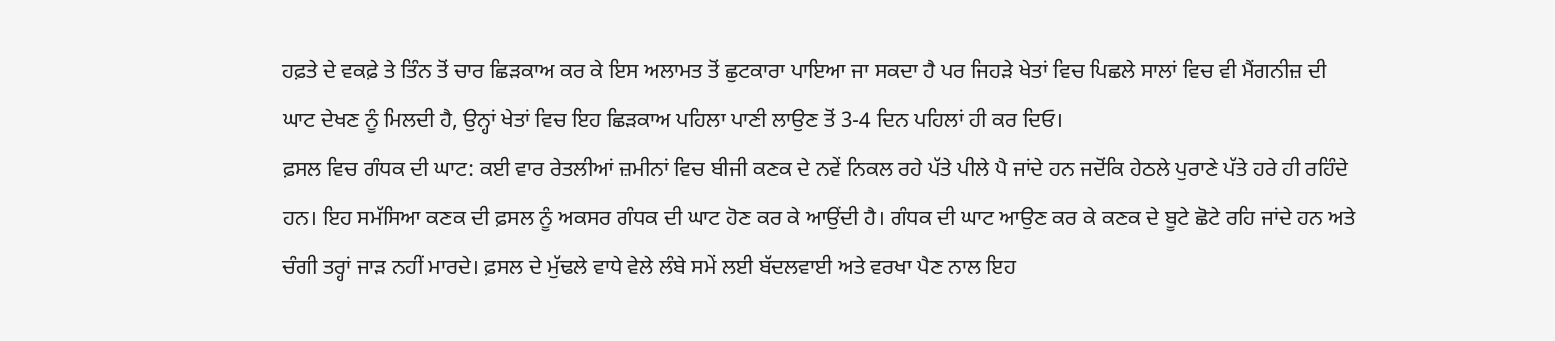ਹਫ਼ਤੇ ਦੇ ਵਕਫ਼ੇ ਤੇ ਤਿੰਨ ਤੋਂ ਚਾਰ ਛਿੜਕਾਅ ਕਰ ਕੇ ਇਸ ਅਲਾਮਤ ਤੋਂ ਛੁਟਕਾਰਾ ਪਾਇਆ ਜਾ ਸਕਦਾ ਹੈ ਪਰ ਜਿਹੜੇ ਖੇਤਾਂ ਵਿਚ ਪਿਛਲੇ ਸਾਲਾਂ ਵਿਚ ਵੀ ਮੈਂਗਨੀਜ਼ ਦੀ ਘਾਟ ਦੇਖਣ ਨੂੰ ਮਿਲਦੀ ਹੈ, ਉਨ੍ਹਾਂ ਖੇਤਾਂ ਵਿਚ ਇਹ ਛਿੜਕਾਅ ਪਹਿਲਾ ਪਾਣੀ ਲਾਉਣ ਤੋਂ 3-4 ਦਿਨ ਪਹਿਲਾਂ ਹੀ ਕਰ ਦਿਓ।
ਫ਼ਸਲ ਵਿਚ ਗੰਧਕ ਦੀ ਘਾਟ: ਕਈ ਵਾਰ ਰੇਤਲੀਆਂ ਜ਼ਮੀਨਾਂ ਵਿਚ ਬੀਜੀ ਕਣਕ ਦੇ ਨਵੇਂ ਨਿਕਲ ਰਹੇ ਪੱਤੇ ਪੀਲੇ ਪੈ ਜਾਂਦੇ ਹਨ ਜਦੋਂਕਿ ਹੇਠਲੇ ਪੁਰਾਣੇ ਪੱਤੇ ਹਰੇ ਹੀ ਰਹਿੰਦੇ ਹਨ। ਇਹ ਸਮੱਸਿਆ ਕਣਕ ਦੀ ਫ਼ਸਲ ਨੂੰ ਅਕਸਰ ਗੰਧਕ ਦੀ ਘਾਟ ਹੋਣ ਕਰ ਕੇ ਆਉਂਦੀ ਹੈ। ਗੰਧਕ ਦੀ ਘਾਟ ਆਉਣ ਕਰ ਕੇ ਕਣਕ ਦੇ ਬੂਟੇ ਛੋਟੇ ਰਹਿ ਜਾਂਦੇ ਹਨ ਅਤੇ ਚੰਗੀ ਤਰ੍ਹਾਂ ਜਾੜ ਨਹੀਂ ਮਾਰਦੇ। ਫ਼ਸਲ ਦੇ ਮੁੱਢਲੇ ਵਾਧੇ ਵੇਲੇ ਲੰਬੇ ਸਮੇਂ ਲਈ ਬੱਦਲਵਾਈ ਅਤੇ ਵਰਖਾ ਪੈਣ ਨਾਲ ਇਹ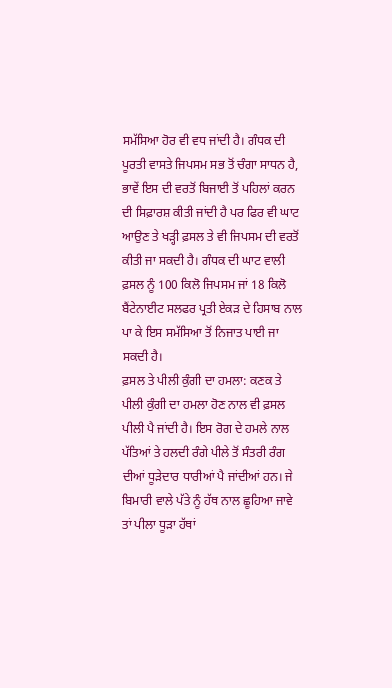ਸਮੱਸਿਆ ਹੋਰ ਵੀ ਵਧ ਜਾਂਦੀ ਹੈ। ਗੰਧਕ ਦੀ ਪੂਰਤੀ ਵਾਸਤੇ ਜਿਪਸਮ ਸਭ ਤੋਂ ਚੰਗਾ ਸਾਧਨ ਹੈ, ਭਾਵੇਂ ਇਸ ਦੀ ਵਰਤੋਂ ਬਿਜਾਈ ਤੋਂ ਪਹਿਲਾਂ ਕਰਨ ਦੀ ਸਿਫ਼ਾਰਸ਼ ਕੀਤੀ ਜਾਂਦੀ ਹੈ ਪਰ ਫਿਰ ਵੀ ਘਾਟ ਆਉਣ ਤੇ ਖੜ੍ਹੀ ਫ਼ਸਲ ਤੇ ਵੀ ਜਿਪਸਮ ਦੀ ਵਰਤੋਂ ਕੀਤੀ ਜਾ ਸਕਦੀ ਹੈ। ਗੰਧਕ ਦੀ ਘਾਟ ਵਾਲੀ ਫ਼ਸਲ ਨੂੰ 100 ਕਿਲੋ ਜਿਪਸਮ ਜਾਂ 18 ਕਿਲੋ ਬੈਂਟੇਨਾਈਟ ਸਲਫਰ ਪ੍ਰਤੀ ਏਕੜ ਦੇ ਹਿਸਾਬ ਨਾਲ ਪਾ ਕੇ ਇਸ ਸਮੱਸਿਆ ਤੋਂ ਨਿਜਾਤ ਪਾਈ ਜਾ ਸਕਦੀ ਹੈ।
ਫ਼ਸਲ ਤੇ ਪੀਲੀ ਕੁੰਗੀ ਦਾ ਹਮਲਾ: ਕਣਕ ਤੇ ਪੀਲੀ ਕੁੰਗੀ ਦਾ ਹਮਲਾ ਹੋਣ ਨਾਲ ਵੀ ਫ਼ਸਲ ਪੀਲੀ ਪੈ ਜਾਂਦੀ ਹੈ। ਇਸ ਰੋਗ ਦੇ ਹਮਲੇ ਨਾਲ ਪੱਤਿਆਂ ਤੇ ਹਲਦੀ ਰੰਗੇ ਪੀਲੇ ਤੋਂ ਸੰਤਰੀ ਰੰਗ ਦੀਆਂ ਧੂੜੇਦਾਰ ਧਾਰੀਆਂ ਪੈ ਜਾਂਦੀਆਂ ਹਨ। ਜੇ ਬਿਮਾਰੀ ਵਾਲੇ ਪੱਤੇ ਨੂੰ ਹੱਥ ਨਾਲ ਛੂਹਿਆ ਜਾਵੇ ਤਾਂ ਪੀਲਾ ਧੂੜਾ ਹੱਥਾਂ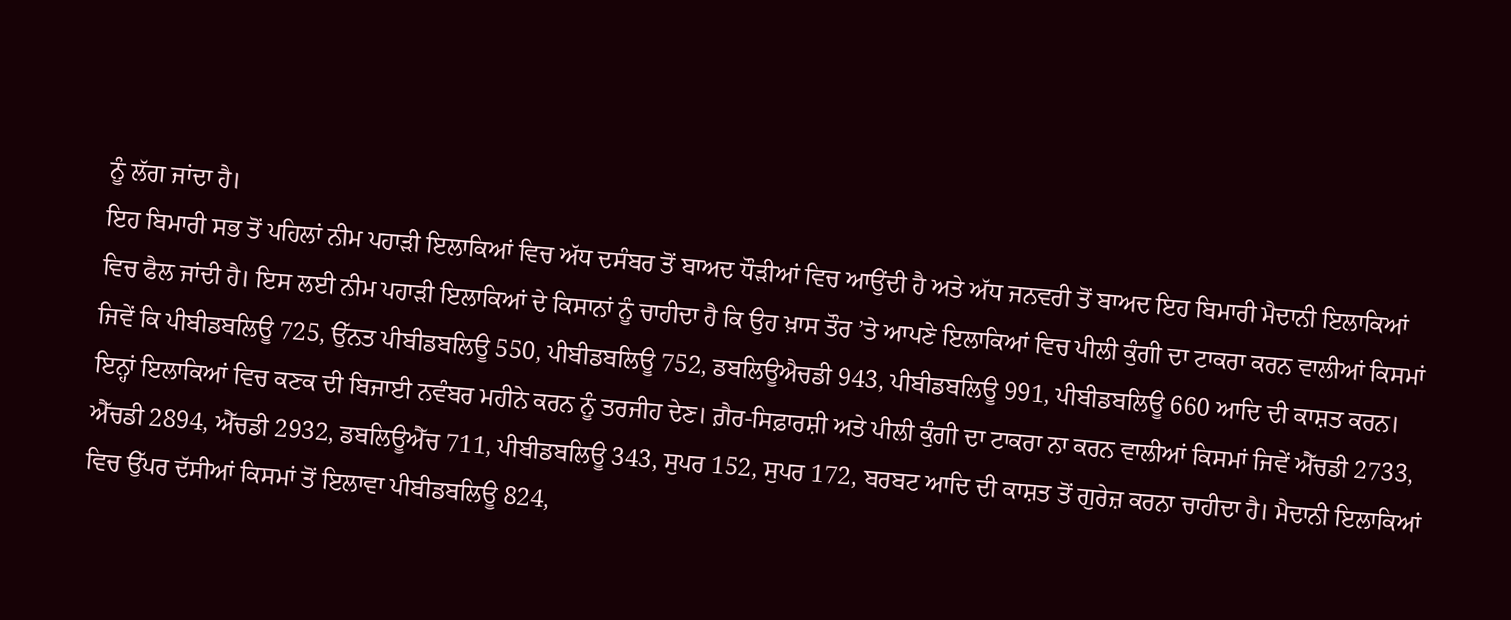ਨੂੰ ਲੱਗ ਜਾਂਦਾ ਹੈ।
ਇਹ ਬਿਮਾਰੀ ਸਭ ਤੋਂ ਪਹਿਲਾਂ ਨੀਮ ਪਹਾੜੀ ਇਲਾਕਿਆਂ ਵਿਚ ਅੱਧ ਦਸੰਬਰ ਤੋਂ ਬਾਅਦ ਧੌੜੀਆਂ ਵਿਚ ਆਉਂਦੀ ਹੈ ਅਤੇ ਅੱਧ ਜਨਵਰੀ ਤੋਂ ਬਾਅਦ ਇਹ ਬਿਮਾਰੀ ਮੈਦਾਨੀ ਇਲਾਕਿਆਂ ਵਿਚ ਫੈਲ ਜਾਂਦੀ ਹੈ। ਇਸ ਲਈ ਨੀਮ ਪਹਾੜੀ ਇਲਾਕਿਆਂ ਦੇ ਕਿਸਾਨਾਂ ਨੂੰ ਚਾਹੀਦਾ ਹੈ ਕਿ ਉਹ ਖ਼ਾਸ ਤੌਰ ’ਤੇ ਆਪਣੇ ਇਲਾਕਿਆਂ ਵਿਚ ਪੀਲੀ ਕੁੰਗੀ ਦਾ ਟਾਕਰਾ ਕਰਨ ਵਾਲੀਆਂ ਕਿਸਮਾਂ ਜਿਵੇਂ ਕਿ ਪੀਬੀਡਬਲਿਊ 725, ਉੱਨਤ ਪੀਬੀਡਬਲਿਊ 550, ਪੀਬੀਡਬਲਿਊ 752, ਡਬਲਿਊਐਚਡੀ 943, ਪੀਬੀਡਬਲਿਊ 991, ਪੀਬੀਡਬਲਿਊ 660 ਆਦਿ ਦੀ ਕਾਸ਼ਤ ਕਰਨ। ਇਨ੍ਹਾਂ ਇਲਾਕਿਆਂ ਵਿਚ ਕਣਕ ਦੀ ਬਿਜਾਈ ਨਵੰਬਰ ਮਹੀਨੇ ਕਰਨ ਨੂੰ ਤਰਜੀਹ ਦੇਣ। ਗ਼ੈਰ-ਸਿਫ਼ਾਰਸ਼ੀ ਅਤੇ ਪੀਲੀ ਕੁੰਗੀ ਦਾ ਟਾਕਰਾ ਨਾ ਕਰਨ ਵਾਲੀਆਂ ਕਿਸਮਾਂ ਜਿਵੇਂ ਐੱਚਡੀ 2733, ਐੱਚਡੀ 2894, ਐੱਚਡੀ 2932, ਡਬਲਿਊਐੱਚ 711, ਪੀਬੀਡਬਲਿਊ 343, ਸੁਪਰ 152, ਸੁਪਰ 172, ਬਰਬਟ ਆਦਿ ਦੀ ਕਾਸ਼ਤ ਤੋਂ ਗੁਰੇਜ਼ ਕਰਨਾ ਚਾਹੀਦਾ ਹੈ। ਮੈਦਾਨੀ ਇਲਾਕਿਆਂ ਵਿਚ ਉੱਪਰ ਦੱਸੀਆਂ ਕਿਸਮਾਂ ਤੋਂ ਇਲਾਵਾ ਪੀਬੀਡਬਲਿਊ 824,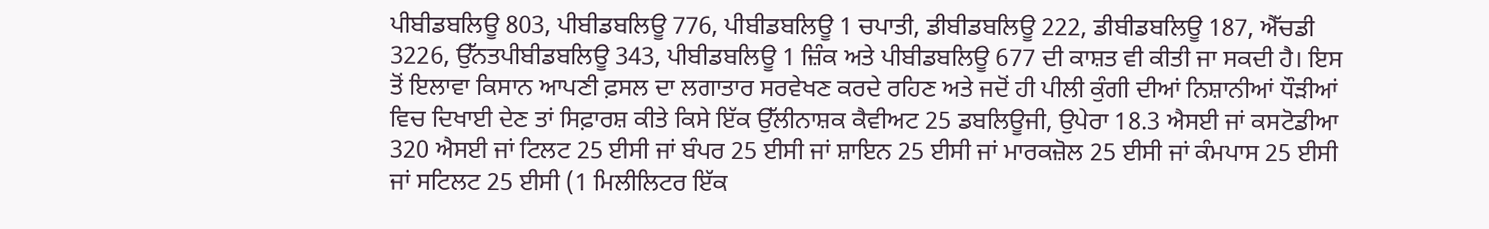ਪੀਬੀਡਬਲਿਊ 803, ਪੀਬੀਡਬਲਿਊ 776, ਪੀਬੀਡਬਲਿਊ 1 ਚਪਾਤੀ, ਡੀਬੀਡਬਲਿਊ 222, ਡੀਬੀਡਬਲਿਊ 187, ਐੱਚਡੀ 3226, ਉੱਨਤਪੀਬੀਡਬਲਿਊ 343, ਪੀਬੀਡਬਲਿਊ 1 ਜ਼ਿੰਕ ਅਤੇ ਪੀਬੀਡਬਲਿਊ 677 ਦੀ ਕਾਸ਼ਤ ਵੀ ਕੀਤੀ ਜਾ ਸਕਦੀ ਹੈ। ਇਸ ਤੋਂ ਇਲਾਵਾ ਕਿਸਾਨ ਆਪਣੀ ਫ਼ਸਲ ਦਾ ਲਗਾਤਾਰ ਸਰਵੇਖਣ ਕਰਦੇ ਰਹਿਣ ਅਤੇ ਜਦੋਂ ਹੀ ਪੀਲੀ ਕੁੰਗੀ ਦੀਆਂ ਨਿਸ਼ਾਨੀਆਂ ਧੌੜੀਆਂ ਵਿਚ ਦਿਖਾਈ ਦੇਣ ਤਾਂ ਸਿਫ਼ਾਰਸ਼ ਕੀਤੇ ਕਿਸੇ ਇੱਕ ਉੱਲੀਨਾਸ਼ਕ ਕੈਵੀਅਟ 25 ਡਬਲਿਊਜੀ, ਉਪੇਰਾ 18.3 ਐਸਈ ਜਾਂ ਕਸਟੋਡੀਆ 320 ਐਸਈ ਜਾਂ ਟਿਲਟ 25 ਈਸੀ ਜਾਂ ਬੰਪਰ 25 ਈਸੀ ਜਾਂ ਸ਼ਾਇਨ 25 ਈਸੀ ਜਾਂ ਮਾਰਕਜ਼ੋਲ 25 ਈਸੀ ਜਾਂ ਕੰਮਪਾਸ 25 ਈਸੀ ਜਾਂ ਸਟਿਲਟ 25 ਈਸੀ (1 ਮਿਲੀਲਿਟਰ ਇੱਕ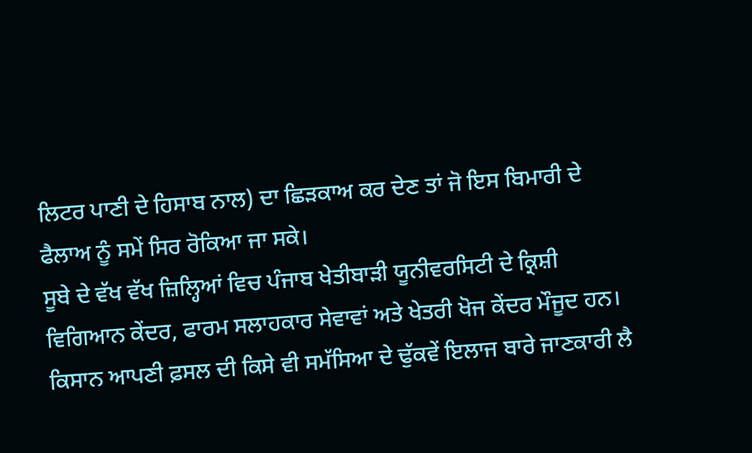ਲਿਟਰ ਪਾਣੀ ਦੇ ਹਿਸਾਬ ਨਾਲ) ਦਾ ਛਿੜਕਾਅ ਕਰ ਦੇਣ ਤਾਂ ਜੋ ਇਸ ਬਿਮਾਰੀ ਦੇ ਫੈਲਾਅ ਨੂੰ ਸਮੇਂ ਸਿਰ ਰੋਕਿਆ ਜਾ ਸਕੇ।
ਸੂਬੇ ਦੇ ਵੱਖ ਵੱਖ ਜ਼ਿਲ੍ਹਿਆਂ ਵਿਚ ਪੰਜਾਬ ਖੇਤੀਬਾੜੀ ਯੂਨੀਵਰਸਿਟੀ ਦੇ ਕ੍ਰਿਸ਼ੀ ਵਿਗਿਆਨ ਕੇਂਦਰ, ਫਾਰਮ ਸਲਾਹਕਾਰ ਸੇਵਾਵਾਂ ਅਤੇ ਖੇਤਰੀ ਖੋਜ ਕੇਂਦਰ ਮੌਜੂਦ ਹਨ। ਕਿਸਾਨ ਆਪਣੀ ਫ਼ਸਲ ਦੀ ਕਿਸੇ ਵੀ ਸਮੱਸਿਆ ਦੇ ਢੁੱਕਵੇਂ ਇਲਾਜ ਬਾਰੇ ਜਾਣਕਾਰੀ ਲੈ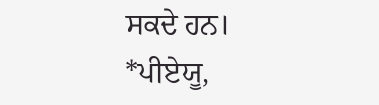ਸਕਦੇ ਹਨ।
*ਪੀਏਯੂ,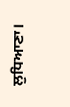ਲੁਧਿਆਣਾ।